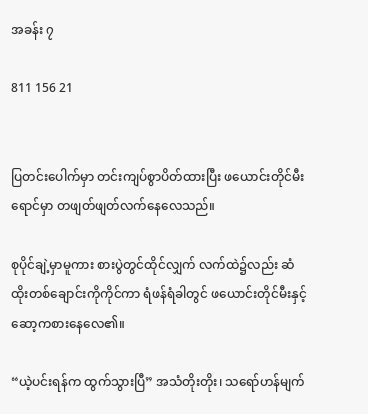အခန်း ၇

811 156 21


ပြတင်းပေါက်မှာ တင်းကျပ်စွာပိတ်ထားပြီး ဖယောင်းတိုင်မီးရောင်မှာ တဖျတ်ဖျတ်လက်နေလေသည်။

စုပိုင်ချဲ့မှာမူကား စားပွဲတွင်ထိုင်လျှက် လက်ထဲ၌လည်း ဆံထိုးတစ်ချောင်းကိုကိုင်ကာ ရံဖန်ရံခါတွင် ဖယောင်းတိုင်မီးနှင့် ဆော့ကစားနေလေ၏။

“ယဲ့ပင်းရန်က ထွက်သွားပြီ” အသံတိုးတိုး၊ သရော်ဟန်မျက်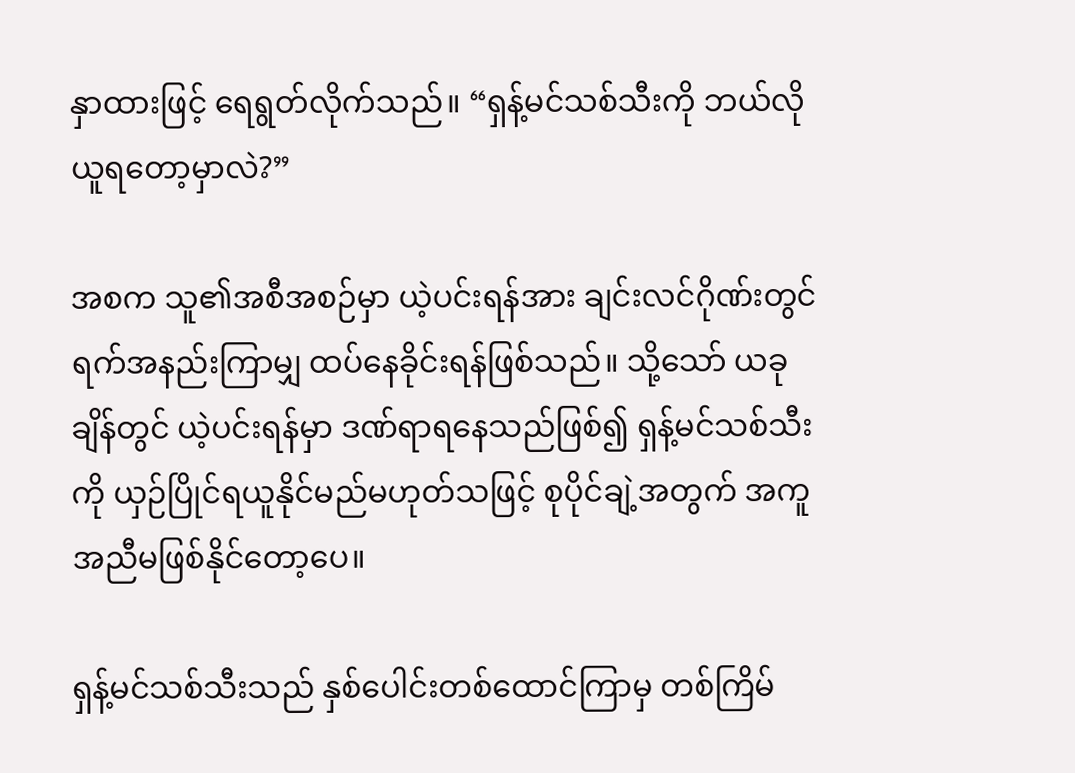နှာထားဖြင့် ရေရွတ်လိုက်သည်။ “ရှန့်မင်သစ်သီးကို ဘယ်လိုယူရတော့မှာလဲ?”

အစက သူ၏အစီအစဉ်မှာ ယဲ့ပင်းရန်အား ချင်းလင်ဂိုဏ်းတွင်ရက်အနည်းကြာမျှ ထပ်နေခိုင်းရန်ဖြစ်သည်။ သို့သော် ယခုချိန်တွင် ယဲ့ပင်းရန်မှာ ဒဏ်ရာရနေသည်ဖြစ်၍ ရှန့်မင်သစ်သီးကို ယှဉ်ပြိုင်ရယူနိုင်မည်မဟုတ်သဖြင့် စုပိုင်ချဲ့အတွက် အကူအညီမဖြစ်နိုင်တော့ပေ။

ရှန့်မင်သစ်သီးသည် နှစ်ပေါင်းတစ်ထောင်ကြာမှ တစ်ကြိမ်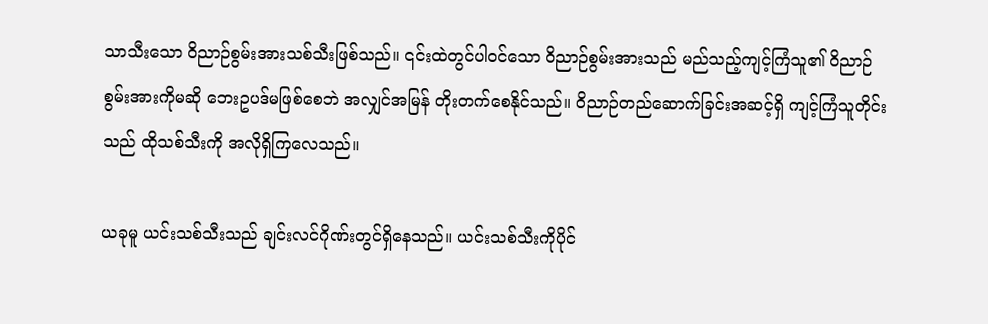သာသီးသော ဝိညာဉ်စွမ်းအားသစ်သီးဖြစ်သည်။ ၎င်းထဲတွင်ပါဝင်သော ဝိညာဉ်စွမ်းအားသည် မည်သည့်ကျင့်ကြံသူ၏ ဝိညာဉ်စွမ်းအားကိုမဆို ဘေးဥပဒ်မဖြစ်စေဘဲ အလျှင်အမြန် တိုးတက်စေနိုင်သည်။ ဝိညာဉ်တည်ဆောက်ခြင်းအဆင့်ရှိ ကျင့်ကြံသူတိုင်းသည် ထိုသစ်သီးကို အလိုရှိကြလေသည်။

ယခုမူ ယင်းသစ်သီးသည် ချင်းလင်ဂိုဏ်းတွင်ရှိနေသည်။ ယင်းသစ်သီးကိုပိုင်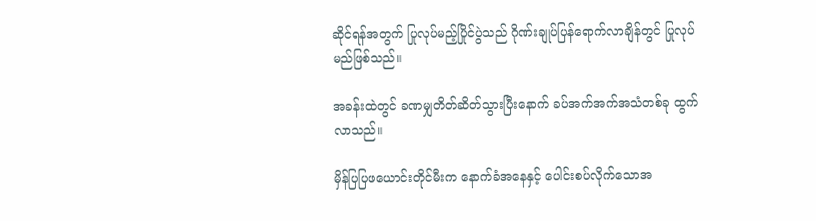ဆိုင်ရန်အတွက် ပြုလုပ်မည့်ပြိုင်ပွဲသည် ဂိုဏ်းချုပ်ပြန်ရောက်လာချိန်တွင် ပြုလုပ်မည်ဖြစ်သည်။

အခန်းထဲတွင် ခဏမျှတိတ်ဆိတ်သွားပြီးနောက် ခပ်အက်အက်အသံတစ်ခု ထွက်လာသည်။

မှိန်ပြပြဖယောင်းတိုင်မီးက နောက်ခံအနေနှင့် ပေါင်းစပ်လိုက်သောအ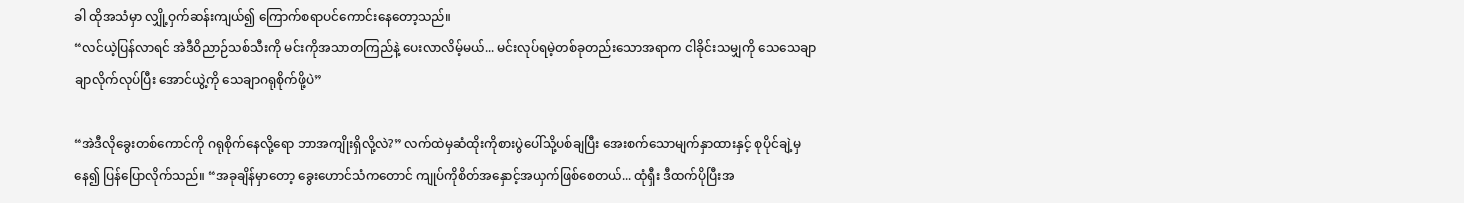ခါ ထိုအသံမှာ လျှို့ဝှက်ဆန်းကျယ်၍ ကြောက်စရာပင်ကောင်းနေတော့သည်။
“လင်ယဲ့ပြန်လာရင် အဲဒီဝိညာဉ်သစ်သီးကို မင်းကိုအသာတကြည်နဲ့ ပေးလာလိမ့်မယ်... မင်းလုပ်ရမဲ့တစ်ခုတည်းသောအရာက ငါခိုင်းသမျှကို သေသေချာချာလိုက်လုပ်ပြီး အောင်ယွဲ့ကို သေချာဂရုစိုက်ဖို့ပဲ”

“အဲဒီလိုခွေးတစ်ကောင်ကို ဂရုစိုက်နေလို့ရော ဘာအကျိုးရှိလို့လဲ?” လက်ထဲမှဆံထိုးကိုစားပွဲ‌ပေါ်သို့ပစ်ချပြီး အေးစက်သောမျက်နှာထားနှင့် စုပိုင်ချဲ့မှနေ၍ ပြန်ပြောလိုက်သည်။ “အခုချိန်မှာ‌တော့ ခွေးဟောင်သံကတောင် ကျုပ်ကိုစိတ်အနှောင့်အယှက်ဖြစ်စေတယ်... ထုံရှီး ဒီထက်ပိုပြီးအ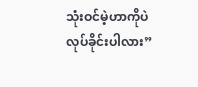သုံးဝင်မဲ့ဟာကိုပဲ လုပ်ခိုင်းပါလား”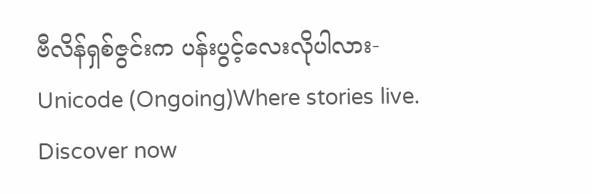ဗီလိန်ရှစ်ဇွင်းက ပန်းပွင့်လေးလိုပါလား-Unicode (Ongoing)Where stories live. Discover now